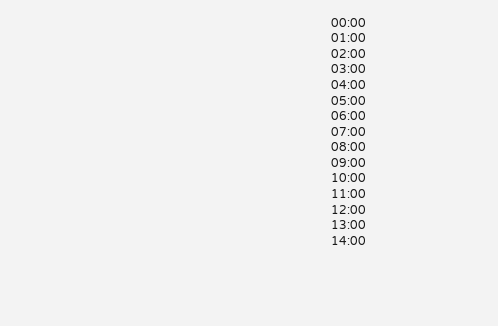00:00
01:00
02:00
03:00
04:00
05:00
06:00
07:00
08:00
09:00
10:00
11:00
12:00
13:00
14:00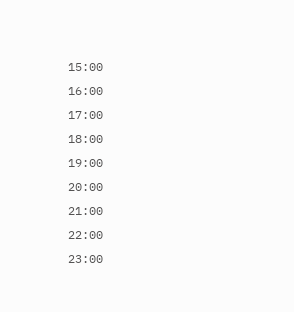15:00
16:00
17:00
18:00
19:00
20:00
21:00
22:00
23:00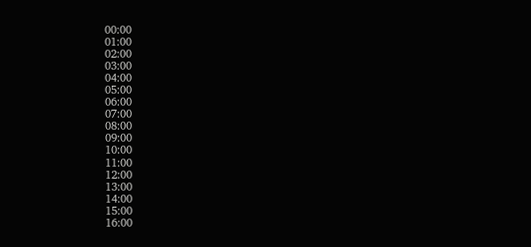00:00
01:00
02:00
03:00
04:00
05:00
06:00
07:00
08:00
09:00
10:00
11:00
12:00
13:00
14:00
15:00
16:00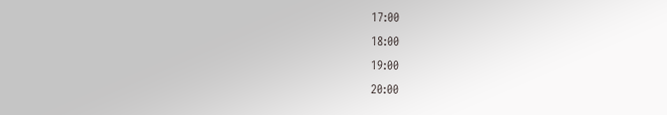17:00
18:00
19:00
20:00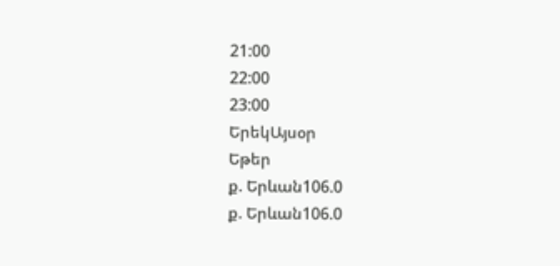21:00
22:00
23:00
ԵրեկԱյսօր
Եթեր
ք. Երևան106.0
ք. Երևան106.0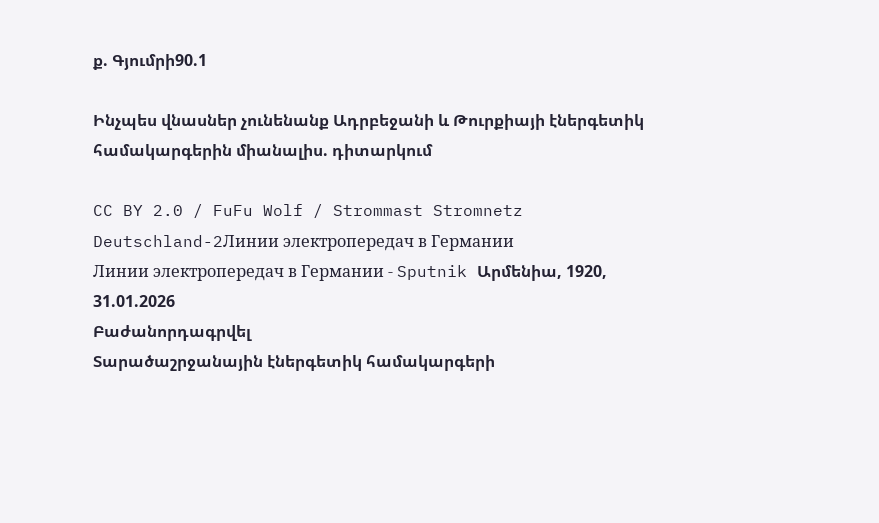ք. Գյումրի90.1

Ինչպես վնասներ չունենանք Ադրբեջանի և Թուրքիայի էներգետիկ համակարգերին միանալիս. դիտարկում

CC BY 2.0 / FuFu Wolf / Strommast Stromnetz Deutschland-2Линии электропередач в Германии
Линии электропередач в Германии - Sputnik Արմենիա, 1920, 31.01.2026
Բաժանորդագրվել
Տարածաշրջանային էներգետիկ համակարգերի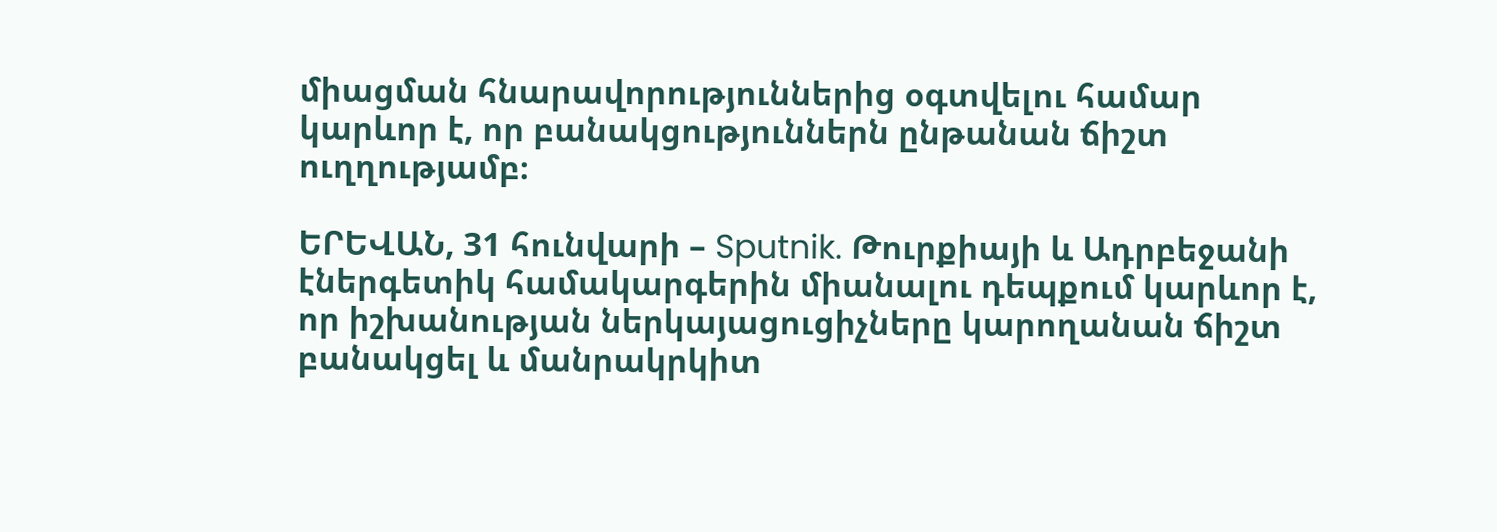միացման հնարավորություններից օգտվելու համար կարևոր է, որ բանակցություններն ընթանան ճիշտ ուղղությամբ։

ԵՐԵՎԱՆ, 31 հունվարի – Sputnik. Թուրքիայի և Ադրբեջանի էներգետիկ համակարգերին միանալու դեպքում կարևոր է, որ իշխանության ներկայացուցիչները կարողանան ճիշտ բանակցել և մանրակրկիտ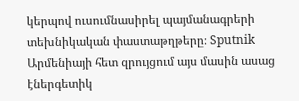կերպով ուսումնասիրել պայմանագրերի տեխնիկական փաստաթղթերը։ Sputnik Արմենիայի հետ զրույցում այս մասին ասաց էներգետիկ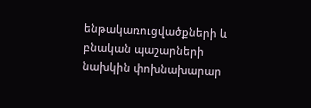ենթակառուցվածքների և բնական պաշարների նախկին փոխնախարար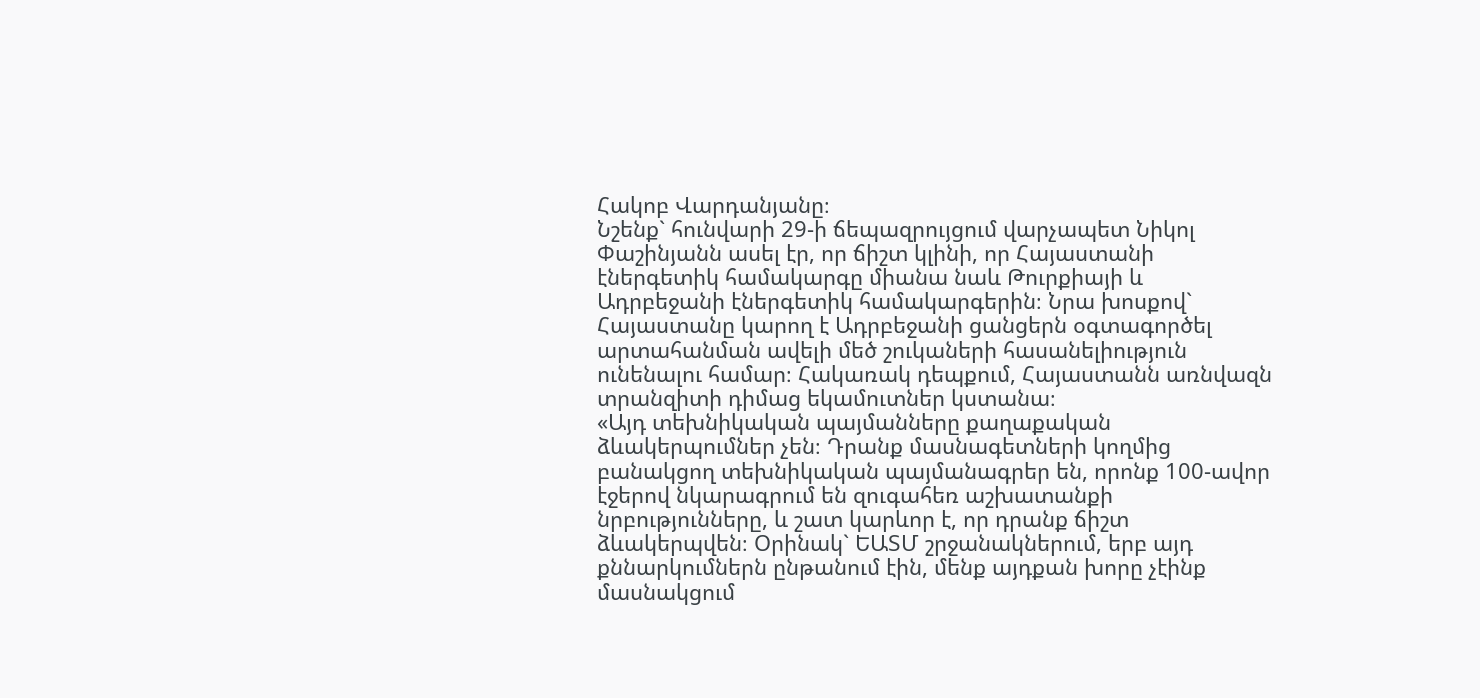Հակոբ Վարդանյանը։
Նշենք` հունվարի 29-ի ճեպազրույցում վարչապետ Նիկոլ Փաշինյանն ասել էր, որ ճիշտ կլինի, որ Հայաստանի էներգետիկ համակարգը միանա նաև Թուրքիայի և Ադրբեջանի էներգետիկ համակարգերին։ Նրա խոսքով` Հայաստանը կարող է Ադրբեջանի ցանցերն օգտագործել արտահանման ավելի մեծ շուկաների հասանելիություն ունենալու համար։ Հակառակ դեպքում, Հայաստանն առնվազն տրանզիտի դիմաց եկամուտներ կստանա։
«Այդ տեխնիկական պայմանները քաղաքական ձևակերպումներ չեն։ Դրանք մասնագետների կողմից բանակցող տեխնիկական պայմանագրեր են, որոնք 100-ավոր էջերով նկարագրում են զուգահեռ աշխատանքի նրբությունները, և շատ կարևոր է, որ դրանք ճիշտ ձևակերպվեն։ Օրինակ` ԵԱՏՄ շրջանակներում, երբ այդ քննարկումներն ընթանում էին, մենք այդքան խորը չէինք մասնակցում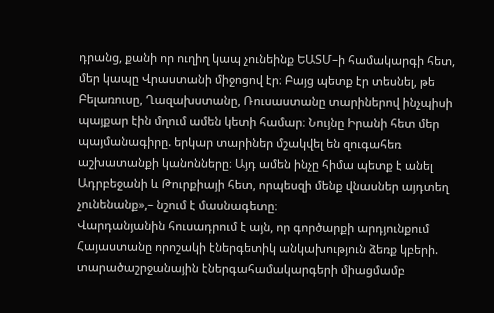դրանց, քանի որ ուղիղ կապ չունեինք ԵԱՏՄ–ի համակարգի հետ, մեր կապը Վրաստանի միջոցով էր։ Բայց պետք էր տեսնել, թե Բելառուսը, Ղազախստանը, Ռուսաստանը տարիներով ինչպիսի պայքար էին մղում ամեն կետի համար։ Նույնը Իրանի հետ մեր պայմանագիրը. երկար տարիներ մշակվել են զուգահեռ աշխատանքի կանոնները։ Այդ ամեն ինչը հիմա պետք է անել Ադրբեջանի և Թուրքիայի հետ, որպեսզի մենք վնասներ այդտեղ չունենանք»,– նշում է մասնագետը։
Վարդանյանին հուսադրում է այն, որ գործարքի արդյունքում Հայաստանը որոշակի էներգետիկ անկախություն ձեռք կբերի. տարածաշրջանային էներգահամակարգերի միացմամբ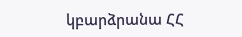կբարձրանա ՀՀ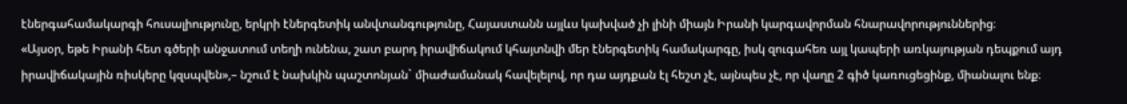էներգահամակարգի հուսալիությունը, երկրի էներգետիկ անվտանգությունը, Հայաստանն այլևս կախված չի լինի միայն Իրանի կարգավորման հնարավորություններից։
«Այսօր, եթե Իրանի հետ գծերի անջատում տեղի ունենա, շատ բարդ իրավիճակում կհայտնվի մեր էներգետիկ համակարգը, իսկ զուգահեռ այլ կապերի առկայության դեպքում այդ իրավիճակային ռիսկերը կզսպվեն»,– նշում է նախկին պաշտոնյան` միաժամանակ հավելելով, որ դա այդքան էլ հեշտ չէ, այնպես չէ, որ վաղը 2 գիծ կառուցեցինք, միանալու ենք։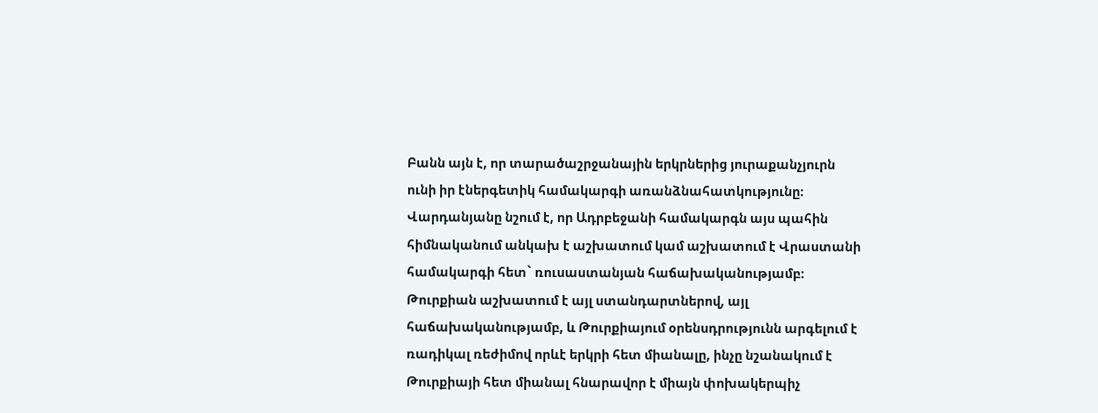Բանն այն է, որ տարածաշրջանային երկրներից յուրաքանչյուրն ունի իր էներգետիկ համակարգի առանձնահատկությունը։ Վարդանյանը նշում է, որ Ադրբեջանի համակարգն այս պահին հիմնականում անկախ է աշխատում կամ աշխատում է Վրաստանի համակարգի հետ` ռուսաստանյան հաճախականությամբ։ Թուրքիան աշխատում է այլ ստանդարտներով, այլ հաճախականությամբ, և Թուրքիայում օրենսդրությունն արգելում է ռադիկալ ռեժիմով որևէ երկրի հետ միանալը, ինչը նշանակում է Թուրքիայի հետ միանալ հնարավոր է միայն փոխակերպիչ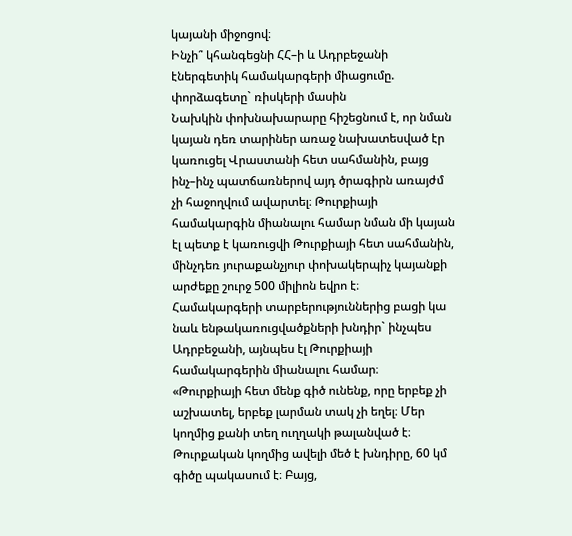կայանի միջոցով։
Ինչի՞ կհանգեցնի ՀՀ–ի և Ադրբեջանի էներգետիկ համակարգերի միացումը. փորձագետը` ռիսկերի մասին
Նախկին փոխնախարարը հիշեցնում է, որ նման կայան դեռ տարիներ առաջ նախատեսված էր կառուցել Վրաստանի հետ սահմանին, բայց ինչ–ինչ պատճառներով այդ ծրագիրն առայժմ չի հաջողվում ավարտել։ Թուրքիայի համակարգին միանալու համար նման մի կայան էլ պետք է կառուցվի Թուրքիայի հետ սահմանին, մինչդեռ յուրաքանչյուր փոխակերպիչ կայանքի արժեքը շուրջ 500 միլիոն եվրո է։
Համակարգերի տարբերություններից բացի կա նաև ենթակառուցվածքների խնդիր` ինչպես Ադրբեջանի, այնպես էլ Թուրքիայի համակարգերին միանալու համար։
«Թուրքիայի հետ մենք գիծ ունենք, որը երբեք չի աշխատել, երբեք լարման տակ չի եղել։ Մեր կողմից քանի տեղ ուղղակի թալանված է։ Թուրքական կողմից ավելի մեծ է խնդիրը, 60 կմ գիծը պակասում է։ Բայց,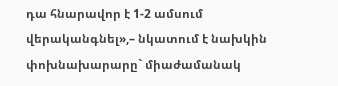դա հնարավոր է 1-2 ամսում վերականգնել»,– նկատում է նախկին փոխնախարարը` միաժամանակ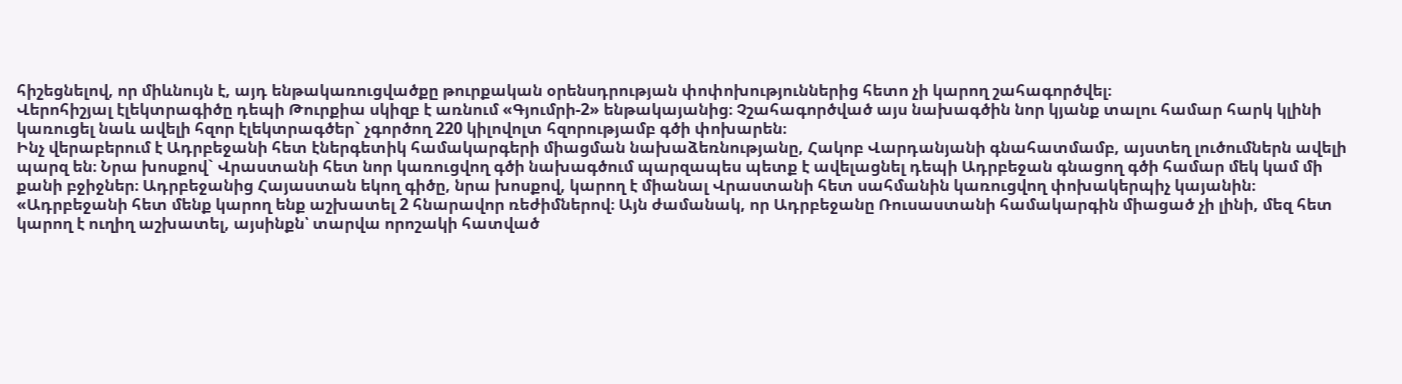հիշեցնելով, որ միևնույն է, այդ ենթակառուցվածքը թուրքական օրենսդրության փոփոխություններից հետո չի կարող շահագործվել։
Վերոհիշյալ էլեկտրագիծը դեպի Թուրքիա սկիզբ է առնում «Գյումրի-2» ենթակայանից։ Չշահագործված այս նախագծին նոր կյանք տալու համար հարկ կլինի կառուցել նաև ավելի հզոր էլեկտրագծեր` չգործող 220 կիլովոլտ հզորությամբ գծի փոխարեն։
Ինչ վերաբերում է Ադրբեջանի հետ էներգետիկ համակարգերի միացման նախաձեռնությանը, Հակոբ Վարդանյանի գնահատմամբ, այստեղ լուծումներն ավելի պարզ են։ Նրա խոսքով` Վրաստանի հետ նոր կառուցվող գծի նախագծում պարզապես պետք է ավելացնել դեպի Ադրբեջան գնացող գծի համար մեկ կամ մի քանի բջիջներ։ Ադրբեջանից Հայաստան եկող գիծը, նրա խոսքով, կարող է միանալ Վրաստանի հետ սահմանին կառուցվող փոխակերպիչ կայանին։
«Ադրբեջանի հետ մենք կարող ենք աշխատել 2 հնարավոր ռեժիմներով։ Այն ժամանակ, որ Ադրբեջանը Ռուսաստանի համակարգին միացած չի լինի, մեզ հետ կարող է ուղիղ աշխատել, այսինքն՝ տարվա որոշակի հատված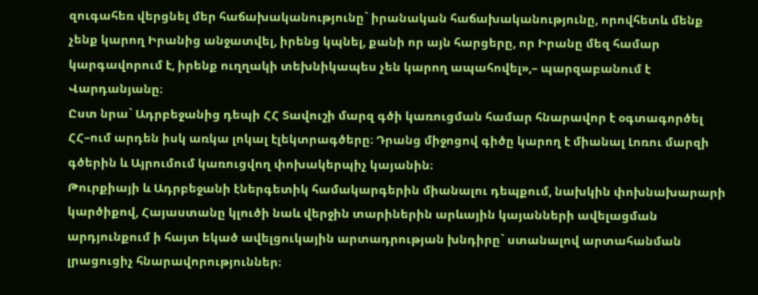զուգահեռ վերցնել մեր հաճախականությունը` իրանական հաճախականությունը, որովհետև մենք չենք կարող Իրանից անջատվել, իրենց կպնել, քանի որ այն հարցերը, որ Իրանը մեզ համար կարգավորում է, իրենք ուղղակի տեխնիկապես չեն կարող ապահովել»,– պարզաբանում է Վարդանյանը։
Ըստ նրա` Ադրբեջանից դեպի ՀՀ Տավուշի մարզ գծի կառուցման համար հնարավոր է օգտագործել ՀՀ–ում արդեն իսկ առկա լոկալ էլեկտրագծերը։ Դրանց միջոցով գիծը կարող է միանալ Լոռու մարզի գծերին և Այրումում կառուցվող փոխակերպիչ կայանին։
Թուրքիայի և Ադրբեջանի էներգետիկ համակարգերին միանալու դեպքում, նախկին փոխնախարարի կարծիքով, Հայաստանը կլուծի նաև վերջին տարիներին արևային կայանների ավելացման արդյունքում ի հայտ եկած ավելցուկային արտադրության խնդիրը` ստանալով արտահանման լրացուցիչ հնարավորություններ։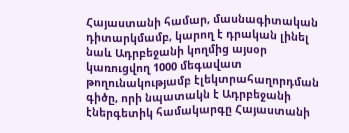Հայաստանի համար, մասնագիտական դիտարկմամբ, կարող է դրական լինել նաև Ադրբեջանի կողմից այսօր կառուցվող 1000 մեգավատ թողունակությամբ էլեկտրահաղորդման գիծը, որի նպատակն է Ադրբեջանի էներգետիկ համակարգը Հայաստանի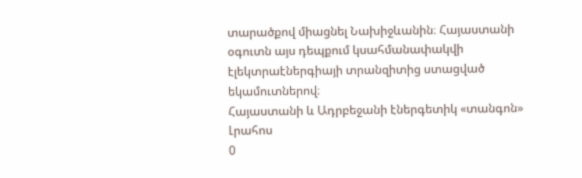տարածքով միացնել Նախիջևանին։ Հայաստանի օգուտն այս դեպքում կսահմանափակվի էլեկտրաէներգիայի տրանզիտից ստացված եկամուտներով։
Հայաստանի և Ադրբեջանի էներգետիկ «տանգոն»
Լրահոս
0